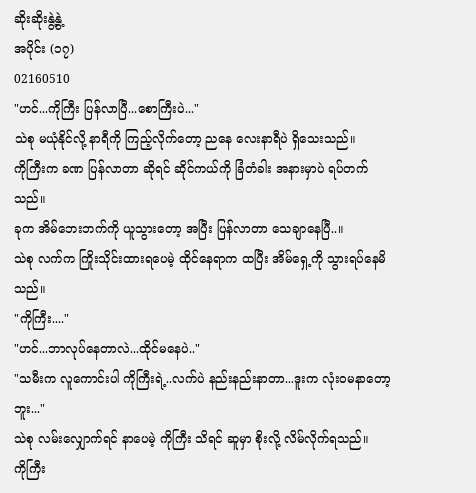ဆိုးဆိုးနွဲ့နွဲ့
အပိုင်း (၁၇)
02160510
"ဟင်...ကိုကြီး ပြန်လာပြီ...စောကြီးပဲ..."
သဲစု မယုံနိုင်လို့ နာရီကို ကြည့်လိုက်တော့ ညနေ လေးနာရီပဲ ရှိသေးသည်။
ကိုကြီးက ခဏ ပြန်လာတာ ဆိုရင် ဆိုင်ကယ်ကို ခြံတံခါး အနားမှာပဲ ရပ်တက်သည်။
ခုက အိမ်ဘေးဘက်ကို ယူသွားတော့ အပြီး ပြန်လာတာ သေချာနေပြီ..။
သဲစု လက်က ကြိုးသိုင်းထားရပေမဲ့ ထိုင်နေရာက ထပြီး အိမ်ရှေ့ကို သွားရပ်နေမိသည်။
"ကိုကြီး...."
"ဟင်...ဘာလုပ်နေတာလဲ...ထိုင်မနေပဲ.."
"သမီးက လူကောင်းပါ ကိုကြီးရဲ့..လက်ပဲ နည်းနည်းနာတာ...ဒူးက လုံး၀မနာတော့ဘူး..."
သဲစု လမ်းလျှောက်ရင် နာပေမဲ့ ကိုကြီး သိရင် ဆူမှာ စိုးလို့ လိမ်လိုက်ရသည်။
ကိုကြီး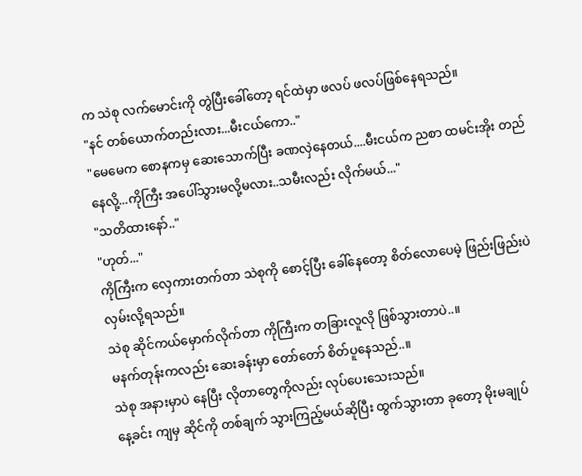က သဲစု လက်မောင်းကို တွဲပြီးခေါ်တော့ ရင်ထဲမှာ ဖလပ် ဖလပ်ဖြစ်နေရသည်။
"နင် တစ်ယောက်တည်းလား...မီးငယ်ကော.."
"မေမေက စောနကမှ ဆေးသောက်ပြီး ခဏလှဲနေတယ်....မီးငယ်က ညစာ ထမင်းအိုး တည်နေလို့...ကိုကြီး အပေါ်သွားမလို့မလား..သမီးလည်း လိုက်မယ်..."
"သတိထားနော်.."
"ဟုတ်..."
ကိုကြီးက လှေကားတက်တာ သဲစုကို စောင့်ပြီး ခေါ်နေတော့ စိတ်လောပေမဲ့ ဖြည်းဖြည်းပဲ လှမ်းလို့ရသည်။
သဲစု ဆိုင်ကယ်မှောက်လိုက်တာ ကိုကြီးက တခြားလူလို ဖြစ်သွားတာပဲ..။
မနက်တုန်းကလည်း ဆေးခန်းမှာ တော်တော် စိတ်ပူနေသည်..။
သဲစု အနားမှာပဲ နေပြီး လိုတာတွေကိုလည်း လုပ်ပေးသေးသည်။
နေ့ခင်း ကျမှ ဆိုင်ကို တစ်ချက် သွားကြည့်မယ်ဆိုပြီး ထွက်သွားတာ ခုတော့ မိုးမချုပ်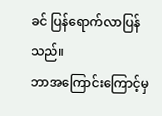ခင် ပြန်ရောက်လာပြန်သည်။
ဘာအကြောင်းကြောင့်မှ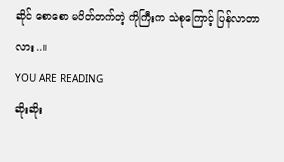ဆိုင် စောစော မပိတ်တက်တဲ့ ကိုကြီးက သဲစုကြောင့် ပြန်လာတာလား..။
YOU ARE READING
ဆိုးဆိုး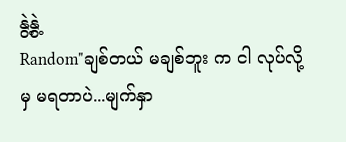နွဲ့နွဲ့
Random"ချစ်တယ် မချစ်ဘူး က ငါ လုပ်လို့မှ မရတာပဲ...မျက်နှာ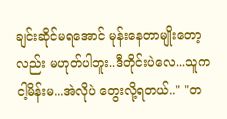ချင်းဆိုင်မရအောင် မုန်းနေတာမျိုးတော့လည်း မဟုတ်ပါဘူး..ဒီတိုင်းပဲလေ...သူက ငါ့မိန်းမ...အဲလိုပဲ တွေးလို့ရတယ်.." "တ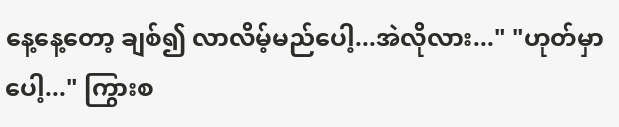နေ့နေ့တော့ ချစ်၍ လာလိမ့်မည်ပေါ့...အဲလိုလား..." "ဟုတ်မှာပေါ့..." ကြွားစ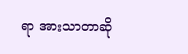ရာ အားသာတာဆို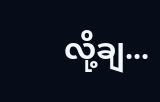လို့ချ...